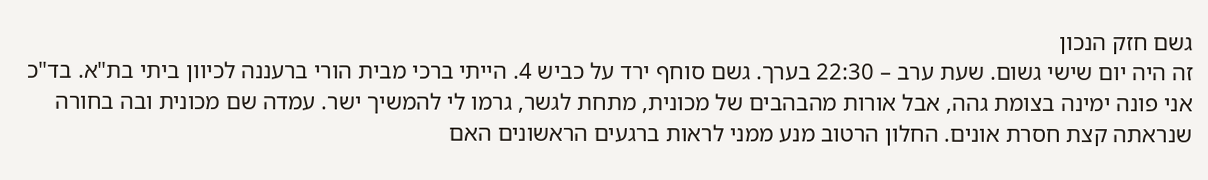גשם חזק הנכון
זה היה יום שישי גשום. שעת ערב – 22:30 בערך. גשם סוחף ירד על כביש 4. הייתי ברכי מבית הורי ברעננה לכיוון ביתי בת"א. בד"כ אני פונה ימינה בצומת גהה, אבל אורות מהבהבים של מכונית, מתחת לגשר, גרמו לי להמשיך ישר. עמדה שם מכונית ובה בחורה שנראתה קצת חסרת אונים. החלון הרטוב מנע ממני לראות ברגעים הראשונים האם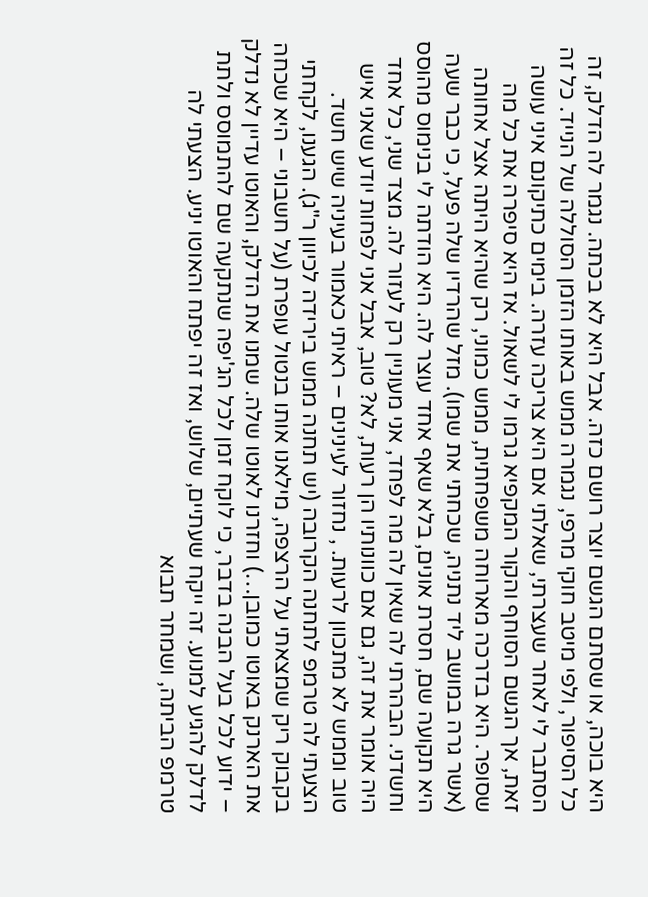היא בוכה, או שסתם הגשם יוצר רושם כזה. אבל היא לא בכתה. נגמר לה הדלק, זה כל הסיפור, ולפי מיטב חוקי מרפי, נגמרה ממש באותו הזמן הסוללה של הנייד. כל זה הסתבר לי לאחר שעצרתי, שאלתי אם היא צריכה עזרה. בימים כתיקונם איני עושה זאת, אך הגשם הסוחף והקור המקפיא גרמו לי לשאול. אז היא סיפרה את כל מה שסופר. היא בדרכה מארוחה משפחתית, ממש כמוני, רק שהיא היתה אצל אחותה (אשר גרה במושב ליד נתניה, שכחתי את שמו). מזל שהרדיו שלה פעל, כי כבר שעה היא תקועה שם, חסרת אונים, בלא שאף אחד עוצר לה. היא הודתה לי בנימוס מהוסס וחשדני. הבהרתי לה שאין לה מה לפחד, אני מעוניין רק לעזור לה. מצד שני, כל אחד היה אומר את זה, גם אם כוונותיו הן רעות, לא? טוב, אבל אני לפחות יודע שאני איש טוב וממש לא מתכוון לרעות. , נחזור לעינינים – ראיתי כאמור בעיניה שיש חשד. הצעתי לה טרמפ לתחנה הקרובה (יש תחנה ממש בירידה לכיוון ר"ג). הגענו, לקחתי בקבוק ריק שמצאתי על הרצפה, מילאנו אותו בנטול עופרת (על חשבוני – היא שכחה את הארנק באוטו כמובן…) וחזרנו לאוטו שלה. שמנו את הדלק, והאוטו עדיין לא נדלק – ידוע לכל בעל הבנה בדבר, כי לוקח זמן לכל הג'יפה שנתקעה שם להתמוסס ולתת לדלק להגיע למנוע. זה ייקח שעתיים, שלוש, ואז זה יפתח והאוטו יניע. הצעתי לה טרמפ הביתה, ושמחר תבוא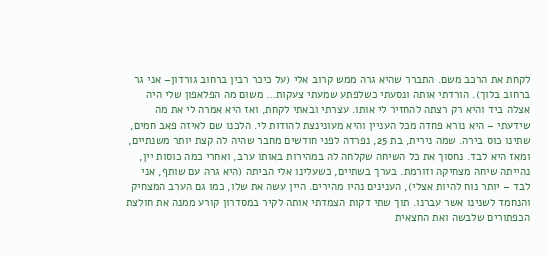לקחת את הרכב משם. התברר שהיא גרה ממש קרוב אלי (על כיכר רבין ברחוב גורדון– אני גר ברחוב בלוך). הורדתי אותה ונסעתי כשלפתע שמעתי צעקות… משום מה הפלאפון שלי היה אצלה ביד והיא רק רצתה להחזיר לי אותו. עצרתי ובאתי לקחת, ואז היא אמרה לי את מה שידעתי – היא נורא פחדה מכל העניין והיא מעונינצת להודות לי. הלכנו שם לאיזה פאב חמים, שתינו כוס בירה. שמה נירית, בת 25, נפרדה לפני חודשים מחבר שהיה לה קצת יותר משנתיים, ומאז היא לבד. נחסוך את כל השיחה שקלחה לה במהירות באותו ערב, ואחרי כמה כוסות יין, נהייתה שיחה מצחיקה וזורמת. בערך בשתיים, כשעלינו אלי הביתה (היא גרה עם שותף, אני לבד – יותר נוח להיות אצלי), הענינים נהיו מהירים. היין עשה את שלו, כמו גם הערב המצחיק והנחמד לשנינו אשר עברנו. תוך שתי דקות הצמדתי אותה לקיר במסדרון קורע ממנה את חולצת הכפתורים שלבשה ואת החצאית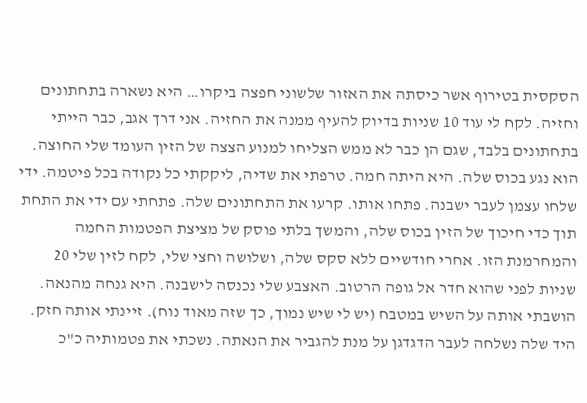הסקסית בטירוף אשר כיסתה את האזור שלשוני חפצה ביקרו… היא נשארה בתחתונים וחזיה. לקח לי עוד 10 שניות בדיוק להעיף ממנה את החזיה. אני דרך אגב, כבר הייתי בתחתונים בלבד, שגם הן כבר לא ממש הצליחו למנוע הצצה של הזין העומד שלי החוצה. הוא נגע בכוס שלה. היא היתה חמה. טרפתי את שדיה, ליקקתי כל נקודה בכל פיטמה. ידי שלחו עצמן לעבר ישבנה. פתחו אותו. קרעו את התחתונים שלה. פתחתי עם ידי את התחת תוך כדי חיכוך של הזין בכוס שלה, והמשך בלתי פוסק של מציצת הפטמות החמה והמחרמנת הזו. אחרי חודשיים ללא סקס שלה, ושלושה וחצי שלי, לקח לזין שלי 20 שניות לפני שהוא חדר אל גופה הרטוב. האצבע שלי נכנסה לישבנה. היא גנחה מהנאה. הושבתי אותה על השיש במטבח (יש לי שיש נמוך, כך שזה מאוד נוח). זיינתי אותה חזק. היד שלה נשלחה לעבר הדגדגן על מנת להגביר את הנאתה. נשכתי את פטמותיה כ"כ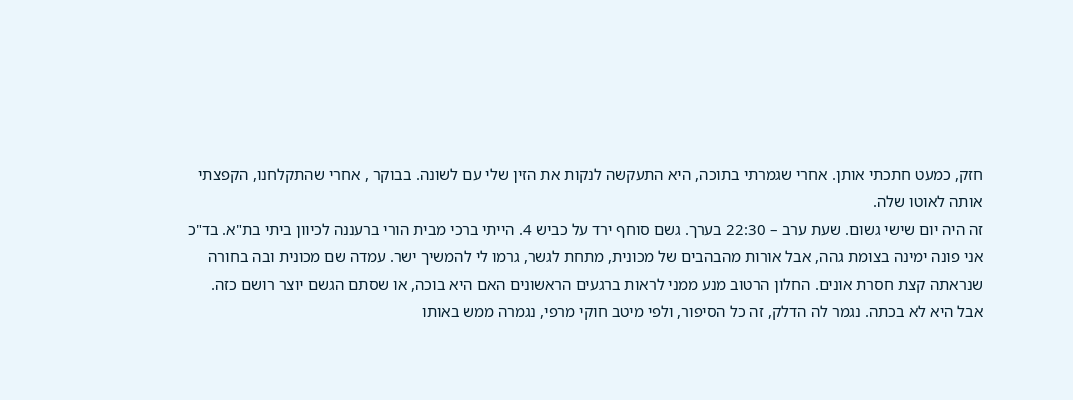חזק, כמעט חתכתי אותן. אחרי שגמרתי בתוכה, היא התעקשה לנקות את הזין שלי עם לשונה. בבוקר , אחרי שהתקלחנו, הקפצתי אותה לאוטו שלה.
זה היה יום שישי גשום. שעת ערב – 22:30 בערך. גשם סוחף ירד על כביש 4. הייתי ברכי מבית הורי ברעננה לכיוון ביתי בת"א. בד"כ אני פונה ימינה בצומת גהה, אבל אורות מהבהבים של מכונית, מתחת לגשר, גרמו לי להמשיך ישר. עמדה שם מכונית ובה בחורה שנראתה קצת חסרת אונים. החלון הרטוב מנע ממני לראות ברגעים הראשונים האם היא בוכה, או שסתם הגשם יוצר רושם כזה. אבל היא לא בכתה. נגמר לה הדלק, זה כל הסיפור, ולפי מיטב חוקי מרפי, נגמרה ממש באותו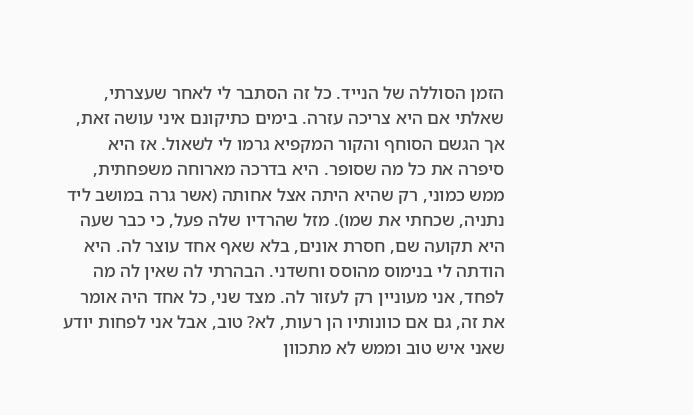הזמן הסוללה של הנייד. כל זה הסתבר לי לאחר שעצרתי, שאלתי אם היא צריכה עזרה. בימים כתיקונם איני עושה זאת, אך הגשם הסוחף והקור המקפיא גרמו לי לשאול. אז היא סיפרה את כל מה שסופר. היא בדרכה מארוחה משפחתית, ממש כמוני, רק שהיא היתה אצל אחותה (אשר גרה במושב ליד נתניה, שכחתי את שמו). מזל שהרדיו שלה פעל, כי כבר שעה היא תקועה שם, חסרת אונים, בלא שאף אחד עוצר לה. היא הודתה לי בנימוס מהוסס וחשדני. הבהרתי לה שאין לה מה לפחד, אני מעוניין רק לעזור לה. מצד שני, כל אחד היה אומר את זה, גם אם כוונותיו הן רעות, לא? טוב, אבל אני לפחות יודע שאני איש טוב וממש לא מתכוון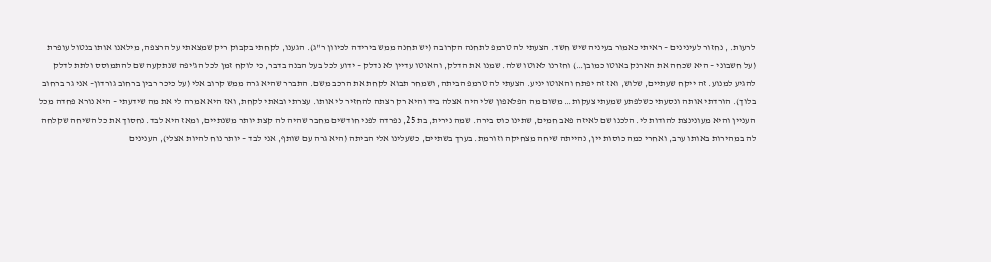לרעות. , נחזור לעינינים – ראיתי כאמור בעיניה שיש חשד. הצעתי לה טרמפ לתחנה הקרובה (יש תחנה ממש בירידה לכיוון ר"ג). הגענו, לקחתי בקבוק ריק שמצאתי על הרצפה, מילאנו אותו בנטול עופרת (על חשבוני – היא שכחה את הארנק באוטו כמובן…) וחזרנו לאוטו שלה. שמנו את הדלק, והאוטו עדיין לא נדלק – ידוע לכל בעל הבנה בדבר, כי לוקח זמן לכל הג'יפה שנתקעה שם להתמוסס ולתת לדלק להגיע למנוע. זה ייקח שעתיים, שלוש, ואז זה יפתח והאוטו יניע. הצעתי לה טרמפ הביתה, ושמחר תבוא לקחת את הרכב משם. התברר שהיא גרה ממש קרוב אלי (על כיכר רבין ברחוב גורדון– אני גר ברחוב בלוך). הורדתי אותה ונסעתי כשלפתע שמעתי צעקות… משום מה הפלאפון שלי היה אצלה ביד והיא רק רצתה להחזיר לי אותו. עצרתי ובאתי לקחת, ואז היא אמרה לי את מה שידעתי – היא נורא פחדה מכל העניין והיא מעונינצת להודות לי. הלכנו שם לאיזה פאב חמים, שתינו כוס בירה. שמה נירית, בת 25, נפרדה לפני חודשים מחבר שהיה לה קצת יותר משנתיים, ומאז היא לבד. נחסוך את כל השיחה שקלחה לה במהירות באותו ערב, ואחרי כמה כוסות יין, נהייתה שיחה מצחיקה וזורמת. בערך בשתיים, כשעלינו אלי הביתה (היא גרה עם שותף, אני לבד – יותר נוח להיות אצלי), הענינים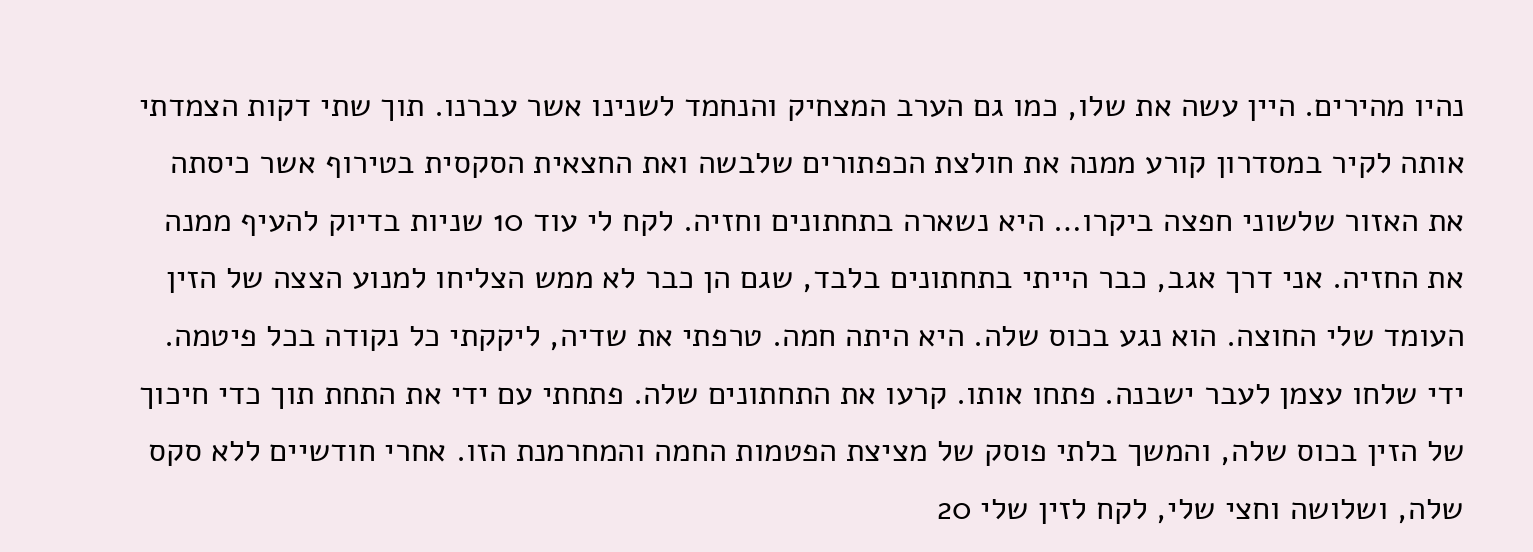נהיו מהירים. היין עשה את שלו, כמו גם הערב המצחיק והנחמד לשנינו אשר עברנו. תוך שתי דקות הצמדתי אותה לקיר במסדרון קורע ממנה את חולצת הכפתורים שלבשה ואת החצאית הסקסית בטירוף אשר כיסתה את האזור שלשוני חפצה ביקרו… היא נשארה בתחתונים וחזיה. לקח לי עוד 10 שניות בדיוק להעיף ממנה את החזיה. אני דרך אגב, כבר הייתי בתחתונים בלבד, שגם הן כבר לא ממש הצליחו למנוע הצצה של הזין העומד שלי החוצה. הוא נגע בכוס שלה. היא היתה חמה. טרפתי את שדיה, ליקקתי כל נקודה בכל פיטמה. ידי שלחו עצמן לעבר ישבנה. פתחו אותו. קרעו את התחתונים שלה. פתחתי עם ידי את התחת תוך כדי חיכוך של הזין בכוס שלה, והמשך בלתי פוסק של מציצת הפטמות החמה והמחרמנת הזו. אחרי חודשיים ללא סקס שלה, ושלושה וחצי שלי, לקח לזין שלי 20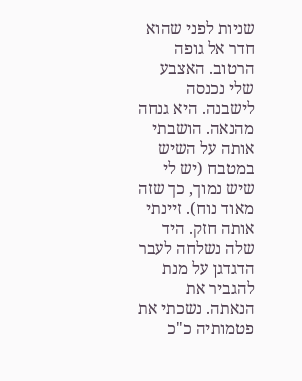שניות לפני שהוא חדר אל גופה הרטוב. האצבע שלי נכנסה לישבנה. היא גנחה מהנאה. הושבתי אותה על השיש במטבח (יש לי שיש נמוך, כך שזה מאוד נוח). זיינתי אותה חזק. היד שלה נשלחה לעבר הדגדגן על מנת להגביר את הנאתה. נשכתי את פטמותיה כ"כ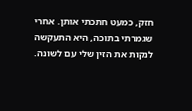חזק, כמעט חתכתי אותן. אחרי שגמרתי בתוכה, היא התעקשה לנקות את הזין שלי עם לשונה.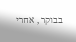בבוקר , אחרי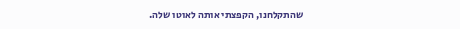שהתקלחנו, הקפצתי אותה לאוטו שלה.